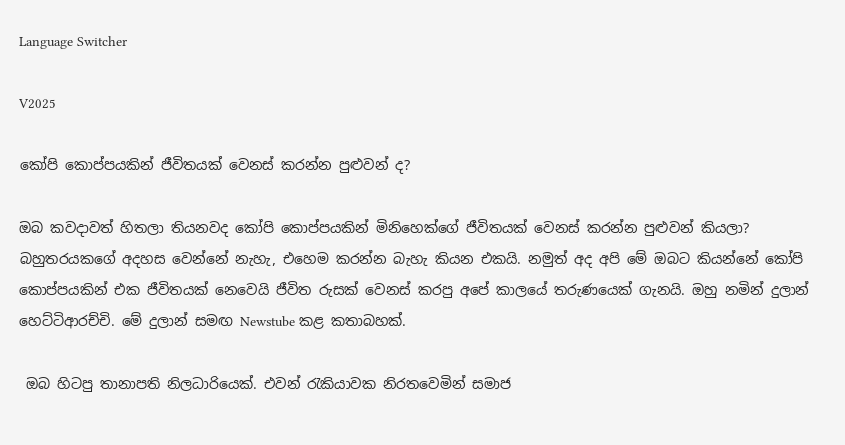Language Switcher

V2025

කෝපි කොප්පයකින් ජීවිතයක් වෙනස් කරන්න පුළුවන් ද?

ඔබ කවදාවත් හිතලා තියනවද කෝපි කොප්පයකින් මිනිහෙක්ගේ ජීවිතයක් වෙනස් කරන්න පුළුවන් කියලා? බහුතරයකගේ අදහස වෙන්නේ නැහැ, එහෙම කරන්න බැහැ කියන එකයි. නමුත් අද අපි මේ ඔබට කියන්නේ කෝපි කොප්පයකින් එක ජීවිතයක් නෙවෙයි ජීවිත රුසක් වෙනස් කරපු අපේ කාලයේ තරුණයෙක් ගැනයි. ඔහු නමින් දුලාන් හෙට්ටිආරච්චි. මේ දුලාන් සමඟ Newstube කළ කතාබහක්.

 ඔබ හිටපු තානාපති නිලධාරියෙක්. එවන් රැකියාවක නිරතවෙමින් සමාජ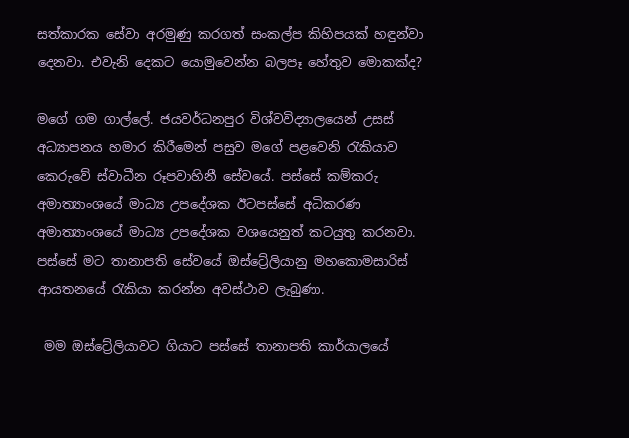සත්කාරක සේවා අරමුණු කරගත් සංකල්ප කිහිපයක් හඳුන්වා දෙනවා. එවැනි දෙකට යොමුවෙන්න බලපෑ හේතුව මොකක්ද?

මගේ ගම ගාල්ලේ. ජයවර්ධනපුර විශ්වවිද්‍යාලයෙන් උසස් අධ්‍යාපනය හමාර කිරීමෙන් පසුව මගේ පළවෙනි රැකියාව කෙරුවේ ස්වාධීන රූපවාහිනී සේවයේ. පස්සේ කම්කරු අමාත්‍යාංශයේ මාධ්‍ය උපදේශක ඊටපස්සේ‍ අධිකරණ අමාත්‍යාංශයේ මාධ්‍ය උපදේශක වශයෙනුත් කටයුතු කරනවා. පස්සේ මට තානාපති සේවයේ ඔස්ට්‍රේලියානු මහකොමසාරිස් ආයතනයේ රැකියා කරන්න අවස්ථාව ලැබුණා.

 මම ඔස්ට්‍රේලියාවට ගියාට පස්සේ තානාපති කාර්යාලයේ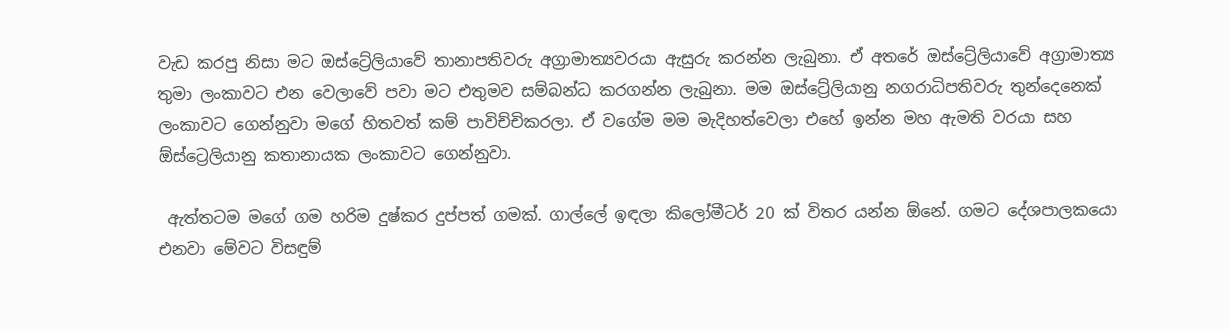වැඩ කරපු නිසා මට ඔස්ට්‍රේලියාවේ තානාපතිවරු අග්‍රාමාත්‍යවරයා ඇසුරු කරන්න ලැබුනා. ඒ අතරේ ඔස්ට්‍රේලියාවේ අග්‍රාමාත්‍ය තුමා ලංකාවට එන වෙලාවේ පවා මට එතුමව සම්බන්ධ කරගන්න ලැබුනා. මම ඔස්ට්‍රේලියානු නගරාධිපතිවරු තුන්දෙනෙක් ලංකාවට ගෙන්නුවා මගේ හිතවත් කම් පාවිච්චිකරලා. ඒ වගේම මම මැදිහත්වෙලා එහේ ඉන්න මහ ඇමති වරයා සහ ඕස්ට්‍රෙලියානු කතානායක ලංකාවට ගෙන්නුවා.

 ඇත්තටම මගේ ගම හරිම දුෂ්කර දුප්පත් ගමක්. ගාල්ලේ ඉඳලා කිලෝමීටර් 20 ක් විතර යන්න ඕනේ. ගමට දේශපාලකයො එනවා මේවට විසඳුම්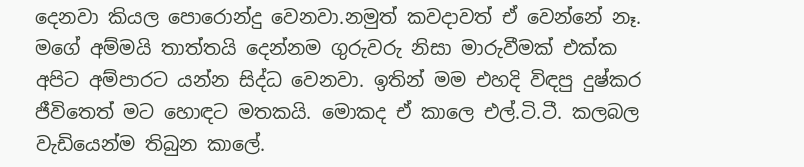දෙනවා කියල පොරොන්දු වෙනවා.නමුත් කවදාවත් ඒ වෙන්නේ නෑ. මගේ අම්මයි තාත්තයි දෙන්නම ගුරුවරු නිසා මාරුවීමක් එක්ක අපිට අම්පාරට යන්න සිද්ධ වෙනවා. ඉතින් මම එහදි විඳපු දුෂ්කර ජීවිතෙත් මට හොඳට මතකයි. මොකද ඒ කාලෙ එල්.ටි.ටී. කලබල වැඩියෙන්ම තිබුන කාලේ.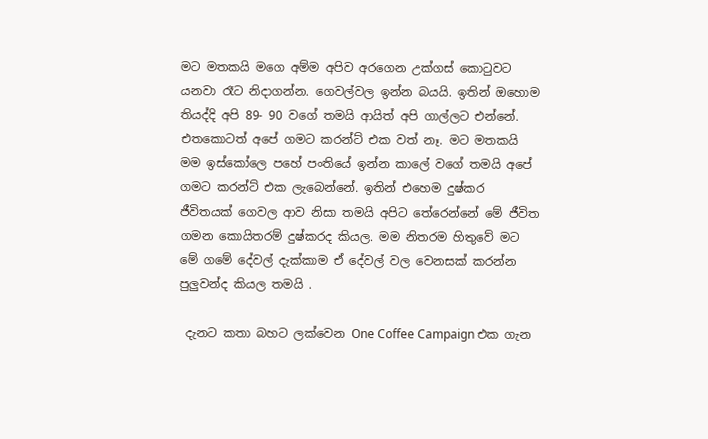මට මතකයි මගෙ අම්ම අපිව අරගෙන උක්ගස් කොටුවට යනවා රෑට නිදාගන්න. ගෙවල්වල ඉන්න බයයි. ඉතින් ඔහොම තියද්දි අපි 89- 90 වගේ තමයි ආයිත් අපි ගාල්ලට එන්නේ. එතකොටත් අපේ ගමට කරන්ට් එක වත් නෑ. මට මතකයි මම ඉස්කෝලෙ පහේ පංතියේ ඉන්න කාලේ වගේ තමයි අපේ ගමට කරන්ට් එක ලැබෙන්නේ. ඉතින් එහෙම දුෂ්කර ජීවිතයක් ගෙවල ආව නිසා තමයි අපිට තේරෙන්නේ මේ ජීවිත ගමන කොයිතරම් දුෂ්කරද කියල. මම නිතරම හිතුවේ මට මේ ගමේ දේවල් දැක්කාම ඒ දේවල් වල වෙනසක් කරන්න පුලුවන්ද කියල තමයි .

 දැනට කතා බහට ලක්වෙන One Coffee Campaign එක ගැන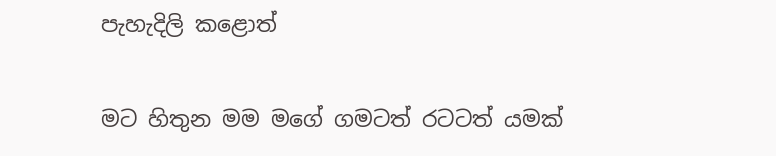පැහැදිලි කළොත්

මට හිතුන මම මගේ ගමටත් රටටත් යමක්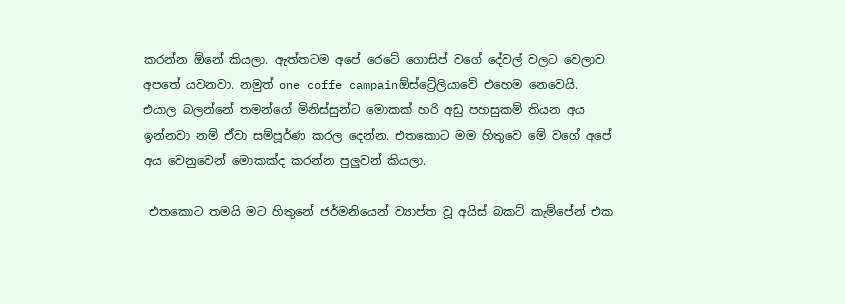කරන්න ඕනේ කියලා. ඇත්තටම අපේ රෙටේ ගොසිප් වගේ දේවල් වලට වෙලාව අපතේ යවනවා. නමුත් one coffe campainඕස්ට්‍රේලියාවේ එහෙම නෙවෙයි. එයාල බලන්නේ තමන්ගේ මිනිස්සුන්ට මොකක් හරි අඩු පහසුකම් තියන අය ඉන්නවා නම් ඒවා සම්පූර්ණ කරල දෙන්න. එතකොට මම හිතුවෙ මේ වගේ අපේ අය වෙනුවෙන් මොකක්ද කරන්න පුලුවන් කියලා.

 එතකොට තමයි මට හිතුනේ ජර්මනියෙන් ව්‍යාප්ත වූ අයිස් බකට් කැම්පේන් එක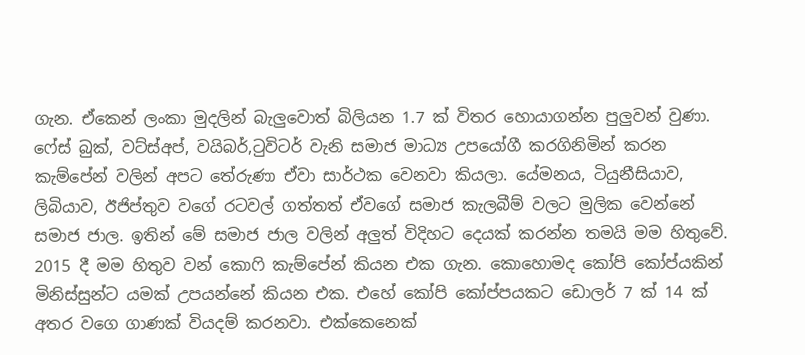ගැන. ඒකෙන් ලංකා මුදලින් බැලුවොත් බිලියන 1.7 ක් විතර හොයාගන්න පුලුවන් වුණා. ෆේස් බුක්, වට්ස්අප්, වයිබර්,ටුවිටර් වැනි සමාජ මාධ්‍ය උපයෝගී කරගිනිමින් කරන කැම්පේන් වලින් අපට තේරුණා ඒවා සාර්ථක වෙනවා කියලා. යේමනය, ටියුනීසියාව, ලිබියාව, ඊජිප්තුව වගේ රටවල් ගත්තත් ඒවගේ සමාජ කැලබීම් වලට මුලික වෙන්නේ සමාජ ජාල. ඉතින් මේ සමාජ ජාල වලින් අලුත් විදිහට දෙයක් කරන්න තමයි මම හිතුවේ. 2015 දී මම හිතුව වන් කොෆි කැම්පේන් කියන එක ගැන. කොහොමද කෝපි කෝප්යකින් මිනිස්සුන්ට යමක් උපයන්නේ කියන එක. එහේ කෝපි කෝප්පයකට ඩොලර් 7 ක් 14 ක් අතර වගෙ ගාණක් වියදම් කරනවා. එක්කෙනෙක්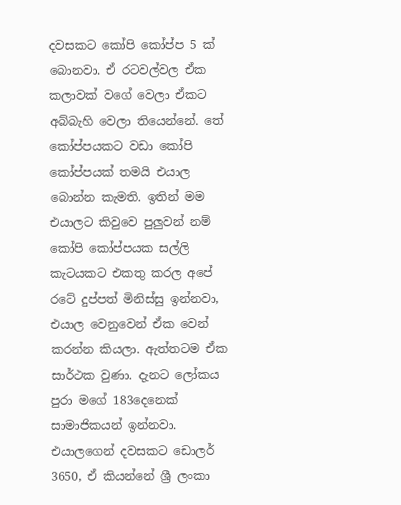දවසකට කෝපි කෝප්ප 5 ක් බොනවා. ඒ රටවල්වල ඒක කලාවක් වගේ වෙලා ඒකට අබ්බැහි වෙලා තියෙන්නේ. තේ කෝප්පයකට වඩා කෝපි කෝප්පයක් තමයි එයාල බොන්න කැමති. ඉතින් මම එයාලට කිවුවෙ පුලුවන් නම් කෝපි කෝප්පයක සල්ලි කැටයකට එකතු කරල අපේ රටේ දුප්පත් මිනිස්සු ඉන්නවා, එයාල වෙනුවෙන් ඒක වෙන් කරන්න කියලා. ඇත්තටම ඒක සාර්ථක වුණා. දැනට ලෝකය පුරා මගේ 183දෙනෙක් සාමාජිකයන් ඉන්නවා. එයාලගෙන් දවසකට ඩොලර් 3650, ඒ කියන්නේ ශ්‍රී ලංකා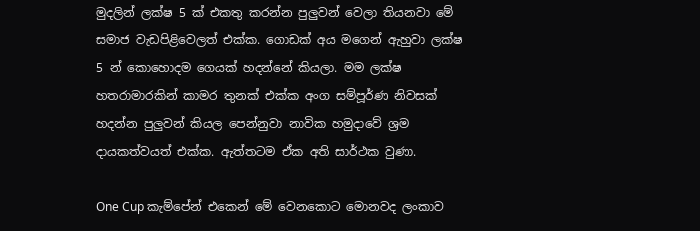මුදලින් ලක්ෂ 5 ක් එකතු කරන්න පුලුවන් වෙලා තියනවා මේ සමාජ වැඩපිළිවෙලත් එක්ක. ගොඩක් අය මගෙන් ඇහුවා ලක්ෂ 5 න් කොහොදම ගෙයක් හදන්නේ කියලා. මම ලක්ෂ හතරාමාරකින් කාමර තුනක් එක්ක අංග සම්පූර්ණ නිවසක් හදන්න පුලුවන් කියල පෙන්නුවා නාවික හමුදාවේ ශ්‍රම දායකත්වයත් එක්ක. ඇත්තටම ඒක අති සාර්ථක වුණා.

One Cup කැම්පේන් එකෙන් මේ වෙනකොට මොනවද ලංකාව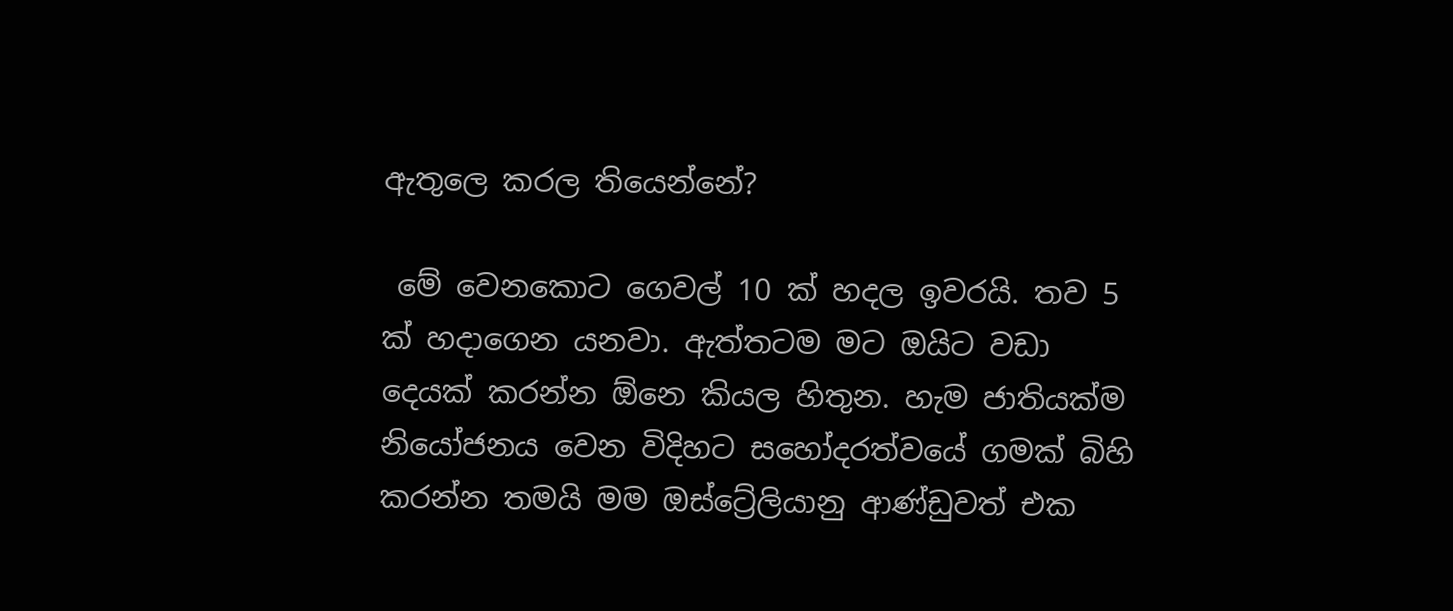ඇතුලෙ කරල තියෙන්නේ?

 මේ වෙනකොට ගෙවල් 10 ක් හදල ඉවරයි. තව 5 ක් හදාගෙන යනවා. ඇත්තටම මට ඔයිට වඩා දෙයක් කරන්න ඕනෙ කියල හිතුන. හැම ජාතියක්ම නියෝජනය වෙන විදිහට සහෝදරත්වයේ ගමක් බිහි කරන්න තමයි මම ඔස්ට්‍රේලියානු ආණ්ඩුවත් එක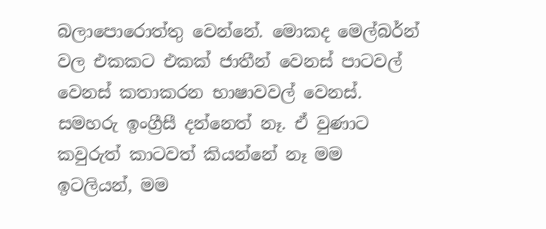බලාපොරොත්තු වෙන්නේ. මොකද මෙල්බර්න් වල එකකට එකක් ජාතීන් වෙනස් පාටවල් වෙනස් කතාකරන භාෂාවවල් වෙනස්. සමහරු ඉංග්‍රීසී දන්නෙත් නෑ. ඒ වුණාට කවුරුත් කාටවත් කියන්නේ නෑ මම ඉටලියන්, මම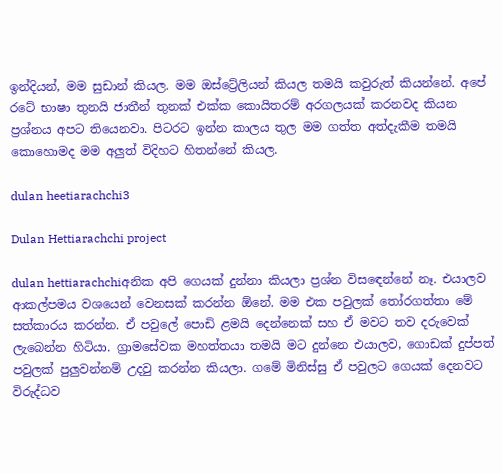ඉන්දියන්, මම සුඩාන් කියල. මම ඔස්ට්‍රේලියන් කියල තමයි කවුරුත් කියන්නේ. අපේ රටේ භාෂා තුනයි ජාතීන් තුනක් එක්ක කොයිතරම් අරගලයක් කරනවද කියන ප්‍රශ්නය අපට තියෙනවා. පිටරට ඉන්න කාලය තුල මම ගත්ත අත්දැකීම තමයි කොහොමද මම අලුත් විදිහට හිතන්නේ කියල.

dulan heetiarachchi3

Dulan Hettiarachchi project

dulan hettiarachchiඅනික අපි ගෙයක් දුන්නා කියලා ප්‍රශ්න විසඳෙන්නේ නෑ. එයාලව ආකල්පමය වශයෙන් වෙනසක් කරන්න ඕනේ. මම එක පවුලක් තෝරගත්තා මේ සත්කාරය කරන්න. ඒ පවුලේ පොඩි ළමයි දෙන්නෙක් සහ ඒ මවට තව දරුවෙක් ලැබෙන්න හිටියා. ග්‍රාමසේවක මහත්තයා තමයි මට දුන්නෙ එයාලව, ගොඩක් දුප්පත් පවුලක් පුලුවන්නම් උදවු කරන්න කියලා. ගමේ මිනිස්සු ඒ පවුලට ගෙයක් දෙනවට විරුද්ධව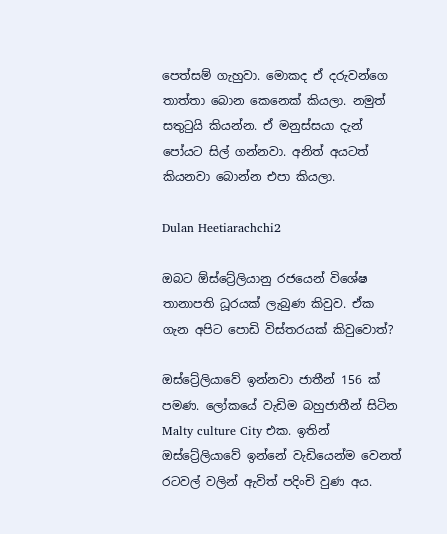පෙත්සම් ගැහුවා. මොකද ඒ දරුවන්ගෙ තාත්තා බොන කෙනෙක් කියලා. නමුත් සතුටුයි කියන්න. ඒ මනුස්සයා දැන් පෝයට සිල් ගන්නවා. අනිත් අයටත් කියනවා බොන්න එපා කියලා.

Dulan Heetiarachchi2

ඔබට ඕස්ට්‍රේලියානු රජයෙන් විශේෂ තානාපති ධූරයක් ලැබුණ කිවුව. ඒක ගැන අපිට පොඩි විස්තරයක් කිවුවොත්?

ඔස්ට්‍රේලියාවේ ඉන්නවා ජාතීන් 156 ක් පමණ. ලෝකයේ වැඩිම බහුජාතීන් සිටින Malty culture City එක. ඉතින් ඔස්ට්‍රේලියාවේ ඉන්නේ වැඩියෙන්ම වෙනත් රටවල් වලින් ඇවිත් පදිංචි වුණ අය.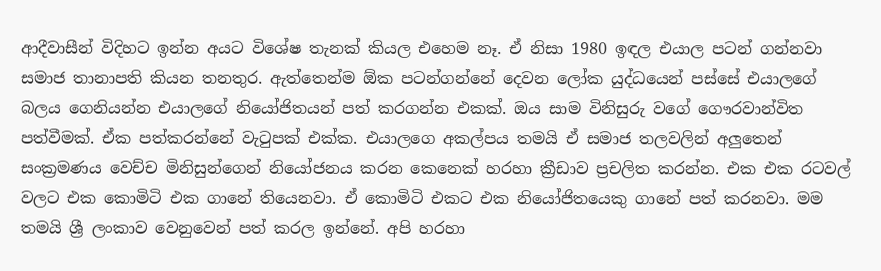ආදීවාසීන් විදිහට ඉන්න අයට විශේෂ තැනක් කියල එහෙම නෑ. ඒ නිසා 1980 ඉඳල එයාල පටන් ගන්නවා සමාජ තානාපති කියන තනතුර. ඇත්තෙන්ම ඕක පටන්ගන්නේ දෙවන ලෝක යුද්ධයෙන් පස්සේ එයාලගේ බලය ගෙනියන්න එයාලගේ නියෝජිතයන් පත් කරගන්න එකක්. ඔය සාම විනිසුරු වගේ ගෞරවාන්විත පත්වීමක්. ඒක පත්කරන්නේ වැටුපක් එක්ක. එයාලගෙ අකල්පය තමයි ඒ සමාජ තලවලින් අලුතෙන් සංක්‍රමණය වෙච්ච මිනිසුන්ගෙන් නියෝජනය කරන කෙනෙක් හරහා ක්‍රීඩාව ප්‍රචලිත කරන්න. එක එක රටවල් වලට එක කොමිටි එක ගානේ තියෙනවා. ඒ කොමිටි එකට එක නියෝජිතයෙකු ගානේ පත් කරනවා. මම තමයි ශ්‍රී ලංකාව වෙනුවෙන් පත් කරල ඉන්නේ. අපි හරහා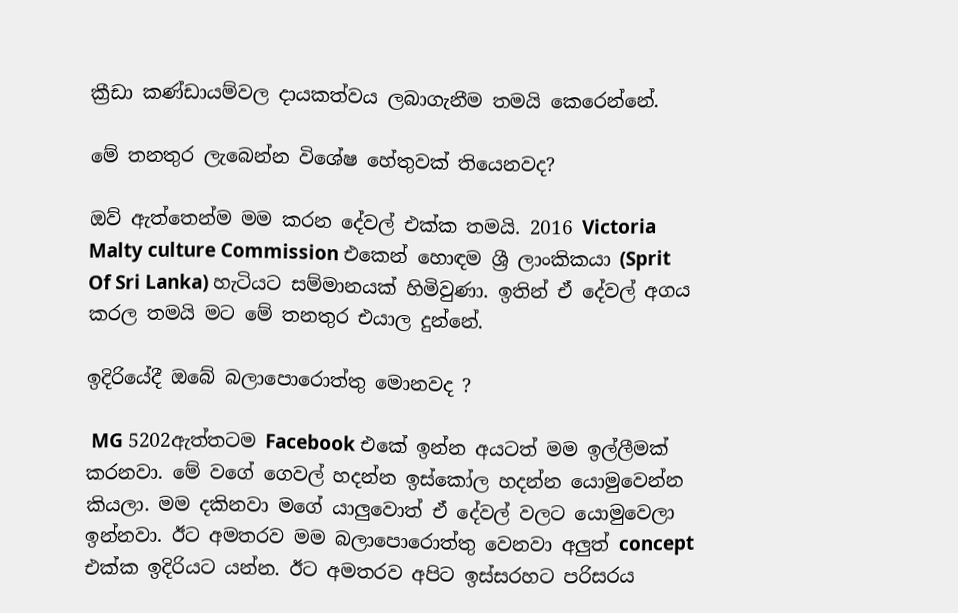ක්‍රීඩා කණ්ඩායම්වල දායකත්වය ලබාගැනීම තමයි කෙරෙන්නේ.

මේ තනතුර ලැබෙන්න විශේෂ හේතුවක් තියෙනවද?

ඔව් ඇත්තෙන්ම මම කරන දේවල් එක්ක තමයි. 2016 Victoria Malty culture Commission එකෙන් හොඳම ශ්‍රී ලාංකිකයා (Sprit Of Sri Lanka) හැටියට සම්මානයක් හිමිවුණා. ඉතින් ඒ දේවල් අගය කරල තමයි මට මේ තනතුර එයාල දුන්නේ.

ඉදිරියේදී ඔබේ බලාපොරොත්තු මොනවද ?

 MG 5202ඇත්තටම Facebook එකේ ඉන්න අයටත් මම ඉල්ලීමක් කරනවා. මේ වගේ ගෙවල් හදන්න ඉස්කෝල හදන්න යොමුවෙන්න කියලා. මම දකිනවා මගේ යාලුවොත් ඒ දේවල් වලට යොමුවෙලා ඉන්නවා. ඊට අමතරව මම බලාපොරොත්තු වෙනවා අලුත් concept එක්ක ඉදිරියට යන්න. ඊට අමතරව අපිට ඉස්සරහට පරිසරය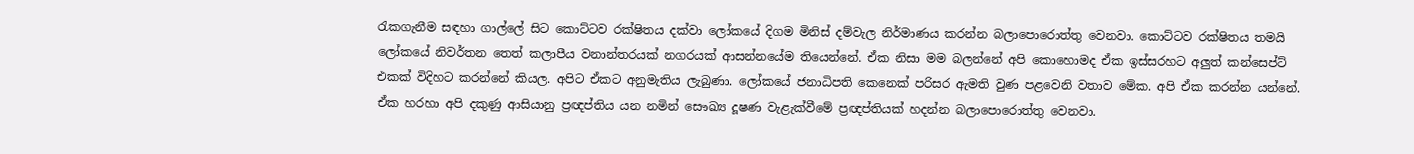රැකගැනීම සඳහා ගාල්ලේ සිට කොට්ටව රක්ෂිතය දක්වා ලෝකයේ දිගම මිනිස් දම්වැල නිර්මාණය කරන්න බලාපොරොත්තු වෙනවා. කොට්ටව රක්ෂිතය තමයි ලෝකයේ නිවර්තන තෙත් කලාපීය වනාන්තරයක් නගරයක් ආසන්නයේම තියෙන්නේ. ඒක නිසා මම බලන්නේ අපි කොහොමද ඒක ඉස්සරහට අලුත් කන්සෙප්ට් එකක් විදිහට කරන්නේ කියල. අපිට ඒකට අනුමැතිය ලැබුණා. ලෝකයේ ජනාධිපති කෙනෙක් පරිසර ඇමති වුණ පළවෙනි වතාව මේක. අපි ඒක කරන්න යන්නේ. ඒක හරහා අපි දකුණු ආසියානු ප්‍රඥප්තිය යන නමින් සෞඛ්‍ය දූෂණ වැළැක්වීමේ ප්‍රඥප්තියක් හදන්න බලාපොරොත්තු වෙනවා.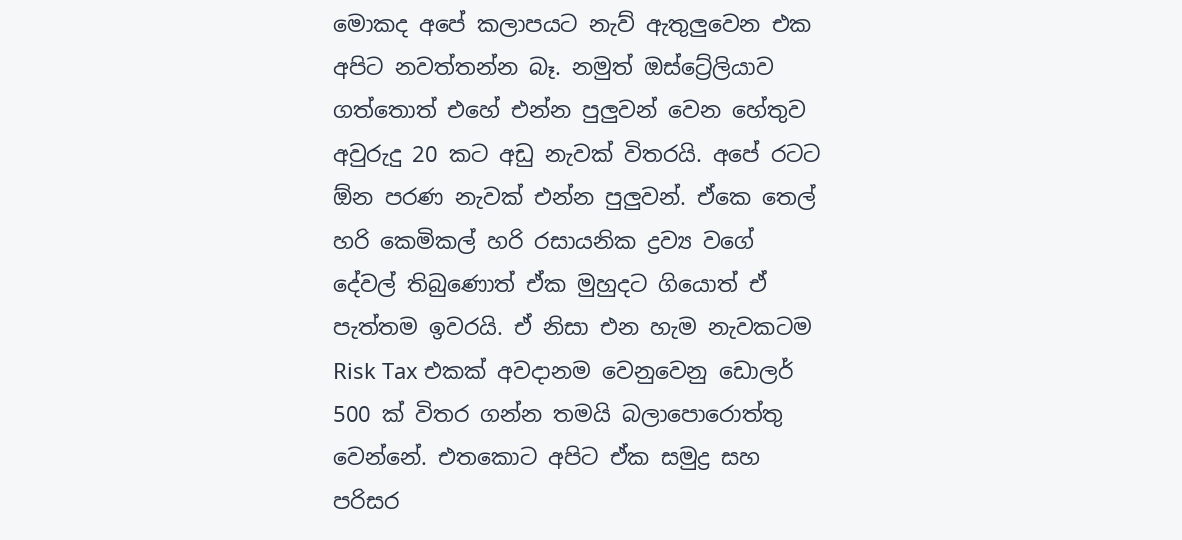මොකද අපේ කලාපයට නැව් ඇතුලුවෙන එක අපිට නවත්තන්න බෑ. නමුත් ඔස්ට්‍රේලියාව ගත්තොත් එහේ එන්න පුලුවන් වෙන හේතුව අවුරුදු 20 කට අඩු නැවක් විතරයි. අපේ රටට ඕන පරණ නැවක් එන්න පුලුවන්. ඒකෙ තෙල් හරි කෙමිකල් හරි රසායනික ද්‍රව්‍ය වගේ දේවල් තිබුණොත් ඒක මුහුදට ගියොත් ඒ පැත්තම ඉවරයි. ඒ නිසා එන හැම නැවකටම Risk Tax එකක් අවදානම වෙනුවෙනු ඩොලර් 500 ක් විතර ගන්න තමයි බලාපොරොත්තු වෙන්නේ. එතකොට අපිට ඒක සමුද්‍ර සහ පරිසර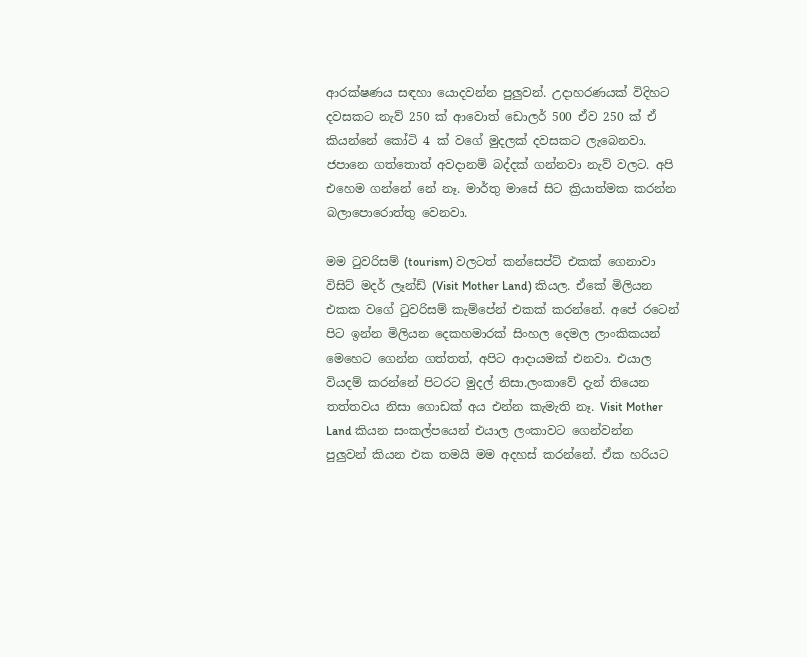ආරක්ෂණය සඳහා යොදවන්න පුලුවන්. උදාහරණයක් විදිහට දවසකට නැව් 250 ක් ආවොත් ඩොලර් 500 ඒව 250 ක් ඒ කියන්නේ කෝටි 4 ක් වගේ මුදලක් දවසකට ලැබෙනවා. ජපානෙ ගත්තොත් අවදානම් බද්දක් ගන්නවා නැව් වලට. අපි එහෙම ගන්නේ නේ නෑ. මාර්තු මාසේ සිට ක්‍රියාත්මක කරන්න බලාපොරොත්තු වෙනවා.

මම ටුවරිසම් (tourism) වලටත් කන්සෙප්ට් එකක් ගෙනාවා විසිට් මදර් ලෑන්ඩ් (Visit Mother Land) කියල. ඒකේ මිලියන එකක වගේ ටුවරිසම් කැම්පේන් එකක් කරන්නේ. අපේ රටෙන් පිට ඉන්න මිලියන දෙකහමාරක් සිංහල දෙමල ලාංකිකයන් මෙහෙට ගෙන්න ගත්තත්, අපිට ආදායමක් එනවා. එයාල වියදම් කරන්නේ පිටරට මුදල් නිසා.ලංකාවේ දැන් තියෙන තත්තවය නිසා ගොඩක් අය එන්න කැමැති නෑ. Visit Mother Land කියන සංකල්පයෙන් එයාල ලංකාවට ගෙන්වන්න පුලුවන් කියන එක තමයි මම අදහස් කරන්නේ. ඒක හරියට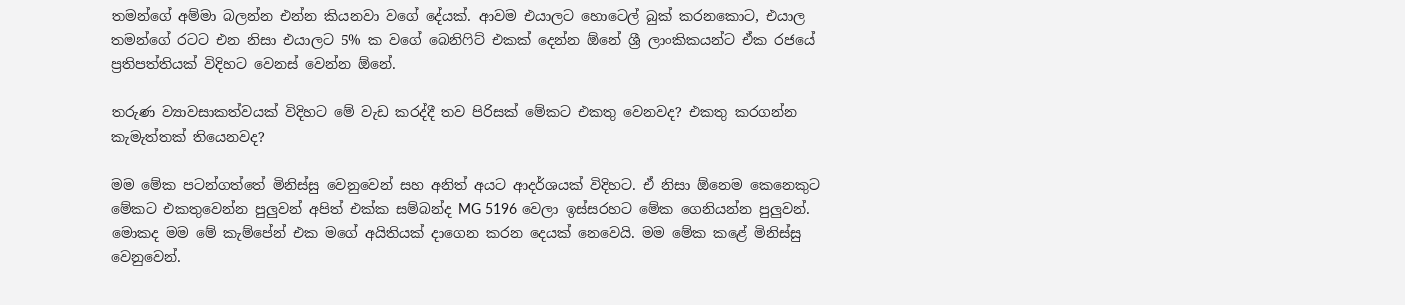තමන්ගේ අම්මා බලන්න එන්න කියනවා වගේ දේයක්. ආවම එයාලට හොටෙල් බුක් කරනකොට, එයාල තමන්ගේ රටට එන නිසා එයාලට 5% ක වගේ බෙනිෆිට් එකක් දෙන්න ඕනේ ශ්‍රී ලාංකිකයන්ට ඒක රජයේ ප්‍රතිපත්තියක් විදිහට වෙනස් වෙන්න ඕනේ.

තරුණ ව්‍යාවසාකත්වයක් විදිහට මේ වැඩ කරද්දී තව පිරිසක් මේකට එකතු වෙනවද? එකතු කරගන්න කැමැත්තක් තියෙනවද?

මම මේක පටන්ගත්තේ මිනිස්සු වෙනුවෙන් සහ අනිත් අයට ආදර්ශයක් විදිහට. ඒ නිසා ඕනෙම කෙනෙකුට මේකට එකතුවෙන්න පුලුවන් අපිත් එක්ක සම්බන්ද MG 5196 වෙලා ඉස්සරහට මේක ගෙනියන්න පුලුවන්. මොකද මම මේ කැම්පේන් එක මගේ අයිතියක් දාගෙන කරන දෙයක් නෙවෙයි. මම මේක කළේ මිනිස්සු වෙනුවෙන්.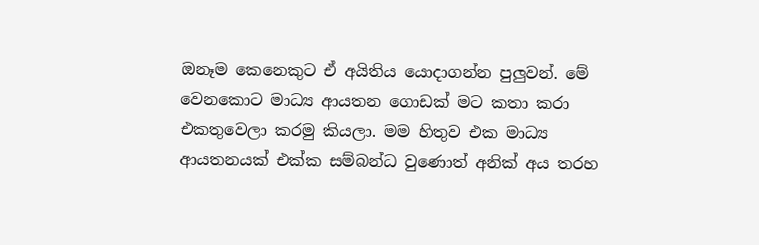ඔනෑම කෙනෙකුට ඒ අයිතිය යොදාගන්න පුලුවන්. මේ වෙනකොට මාධ්‍ය ආයතන ගොඩක් මට කතා කරා එකතුවෙලා කරමු කියලා. මම හිතුව එක මාධ්‍ය ආයතනයක් එක්ක සම්බන්ධ වුණොත් අනික් අය තරහ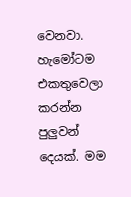වෙනවා. හැමෝටම එකතුවෙලා කරන්න පුලුවන් දෙයක්. මම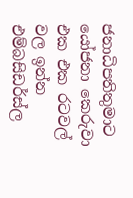ජනාධිපතිතුමාට යෝජනා කෙරුවා එක එක රටවල් වල ඉන්න එම්බසිඩර්ස්ල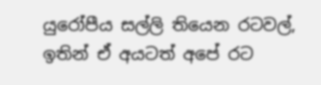යුරෝපීය සල්ලි තියෙන රටවල්, ඉතින් ඒ අයටත් අපේ රට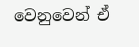වෙනුවෙන් ඒ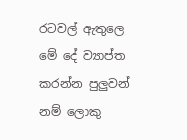රටවල් ඇතුලෙ මේ දේ ව්‍යාප්ත කරන්න පුලුවන් නම් ලොකු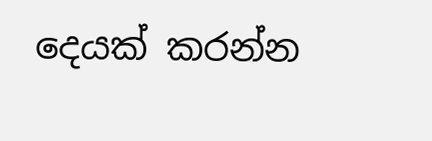දෙයක් කරන්න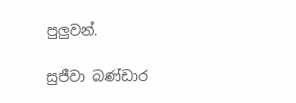පුලුවන්.

සුජීවා බණ්ඩාර